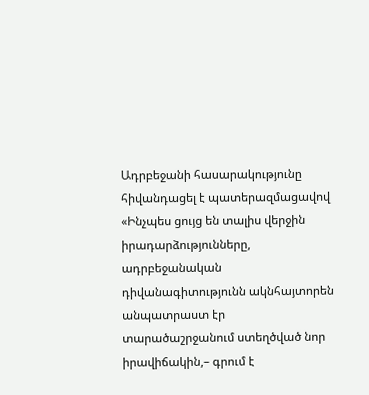Ադրբեջանի հասարակությունը հիվանդացել է պատերազմացավով
«Ինչպես ցույց են տալիս վերջին իրադարձությունները, ադրբեջանական դիվանագիտությունն ակնհայտորեն անպատրաստ էր տարածաշրջանում ստեղծված նոր իրավիճակին,– գրում է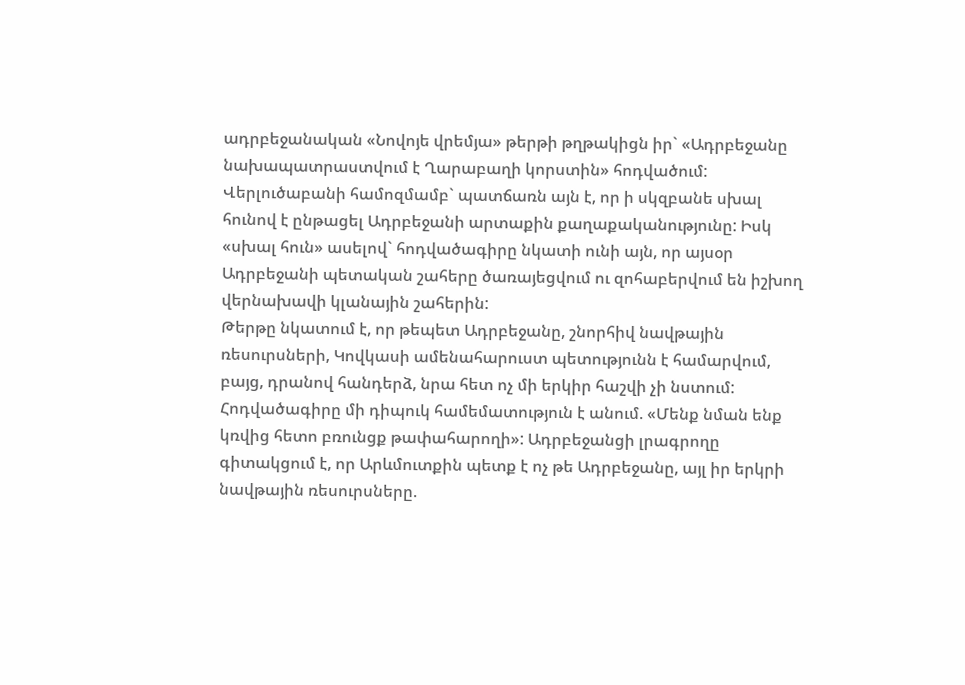ադրբեջանական «Նովոյե վրեմյա» թերթի թղթակիցն իր` «Ադրբեջանը նախապատրաստվում է Ղարաբաղի կորստին» հոդվածում: Վերլուծաբանի համոզմամբ` պատճառն այն է, որ ի սկզբանե սխալ հունով է ընթացել Ադրբեջանի արտաքին քաղաքականությունը: Իսկ «սխալ հուն» ասելով` հոդվածագիրը նկատի ունի այն, որ այսօր Ադրբեջանի պետական շահերը ծառայեցվում ու զոհաբերվում են իշխող վերնախավի կլանային շահերին:
Թերթը նկատում է, որ թեպետ Ադրբեջանը, շնորհիվ նավթային ռեսուրսների, Կովկասի ամենահարուստ պետությունն է համարվում, բայց, դրանով հանդերձ, նրա հետ ոչ մի երկիր հաշվի չի նստում: Հոդվածագիրը մի դիպուկ համեմատություն է անում. «Մենք նման ենք կռվից հետո բռունցք թափահարողի»: Ադրբեջանցի լրագրողը գիտակցում է, որ Արևմուտքին պետք է ոչ թե Ադրբեջանը, այլ իր երկրի նավթային ռեսուրսները.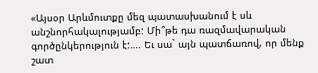«Այսօր Արևմուտքը մեզ պատասխանում է սև անշնորհակալությամբ: Մի՞թե դա ռազմավարական գործընկերություն է:…. Եւ սա` այն պատճառով, որ մենք շատ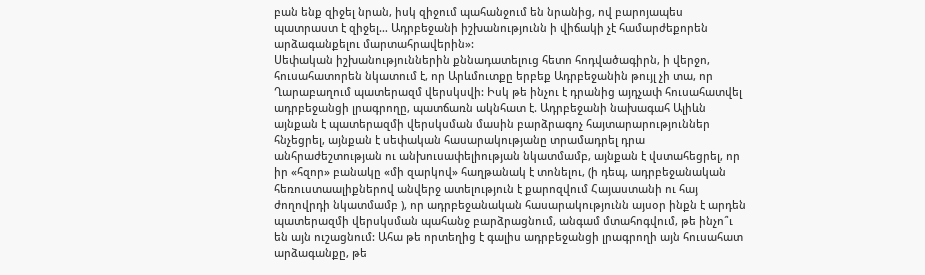բան ենք զիջել նրան, իսկ զիջում պահանջում են նրանից, ով բարոյապես պատրաստ է զիջել… Ադրբեջանի իշխանությունն ի վիճակի չէ համարժեքորեն արձագանքելու մարտահրավերին»:
Սեփական իշխանություններին քննադատելուց հետո հոդվածագիրն, ի վերջո, հուսահատորեն նկատում է, որ Արևմուտքը երբեք Ադրբեջանին թույլ չի տա, որ Ղարաբաղում պատերազմ վերսկսվի: Իսկ թե ինչու է դրանից այդչափ հուսահատվել ադրբեջանցի լրագրողը, պատճառն ակնհատ է. Ադրբեջանի նախագահ Ալիևն այնքան է պատերազմի վերսկսման մասին բարձրագոչ հայտարարություններ հնչեցրել, այնքան է սեփական հասարակությանը տրամադրել դրա անհրաժեշտության ու անխուսափելիության նկատմամբ, այնքան է վստահեցրել, որ իր «հզոր» բանակը «մի զարկով» հաղթանակ է տոնելու, (ի դեպ, ադրբեջանական հեռուստաալիքներով անվերջ ատելություն է քարոզվում Հայաստանի ու հայ ժողովրդի նկատմամբ ), որ ադրբեջանական հասարակությունն այսօր ինքն է արդեն պատերազմի վերսկսման պահանջ բարձրացնում, անգամ մտահոգվում, թե ինչո՞ւ են այն ուշացնում: Ահա թե որտեղից է գալիս ադրբեջանցի լրագրողի այն հուսահատ արձագանքը, թե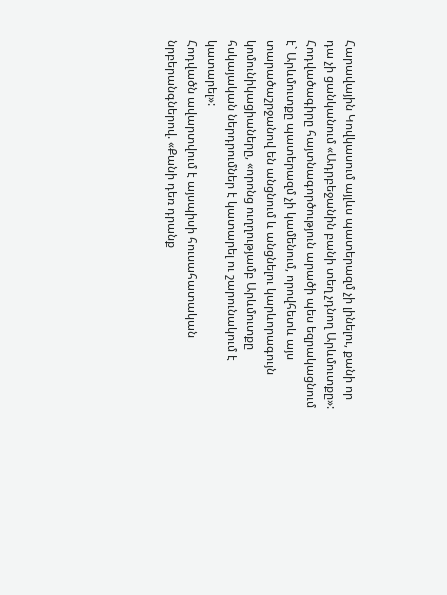Հարավային Կովկասում այլևս պատերազմ չի լինելու, քանի որ դա չի ցանկանում «Ադրբեջանին բանի տեղ չդնող Արևմուտքը»: Հոդվածագիրը հայտնագործություն արածի պես եզրակացնում է` Արևմուտքը պատերազմ չի կամենում, որովհետև այս տարածաշրջանով են անցնում և անցնելու կարևորագույն կոմունիկացիաները, «որոնց ուղղությամբ Արևմուտքը հսկայական ներդրումներ է կատարել ու շարունակում է կատարել»:
Հոդվածն ավարտվում է այսպիսի հուսահատական նրբերանգներով. «Քանի դեռ դրանք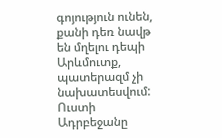գոյություն ունեն, քանի դեռ նավթ են մղելու դեպի Արևմուտք, պատերազմ չի նախատեսվում: Ուստի Ադրբեջանը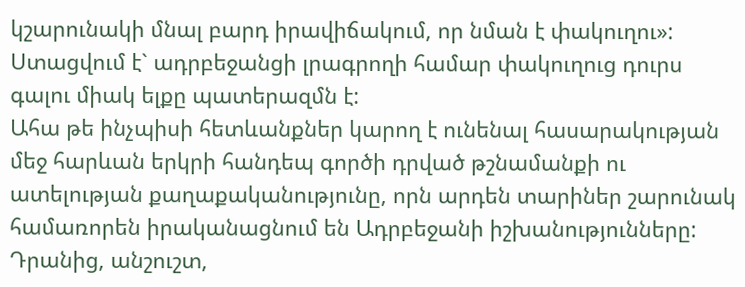կշարունակի մնալ բարդ իրավիճակում, որ նման է փակուղու»:
Ստացվում է` ադրբեջանցի լրագրողի համար փակուղուց դուրս գալու միակ ելքը պատերազմն է:
Ահա թե ինչպիսի հետևանքներ կարող է ունենալ հասարակության մեջ հարևան երկրի հանդեպ գործի դրված թշնամանքի ու ատելության քաղաքականությունը, որն արդեն տարիներ շարունակ համառորեն իրականացնում են Ադրբեջանի իշխանությունները: Դրանից, անշուշտ,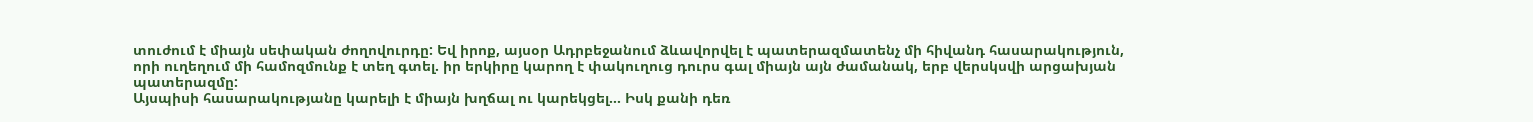տուժում է միայն սեփական ժողովուրդը: Եվ իրոք, այսօր Ադրբեջանում ձևավորվել է պատերազմատենչ մի հիվանդ հասարակություն, որի ուղեղում մի համոզմունք է տեղ գտել. իր երկիրը կարող է փակուղուց դուրս գալ միայն այն ժամանակ, երբ վերսկսվի արցախյան պատերազմը:
Այսպիսի հասարակությանը կարելի է միայն խղճալ ու կարեկցել… Իսկ քանի դեռ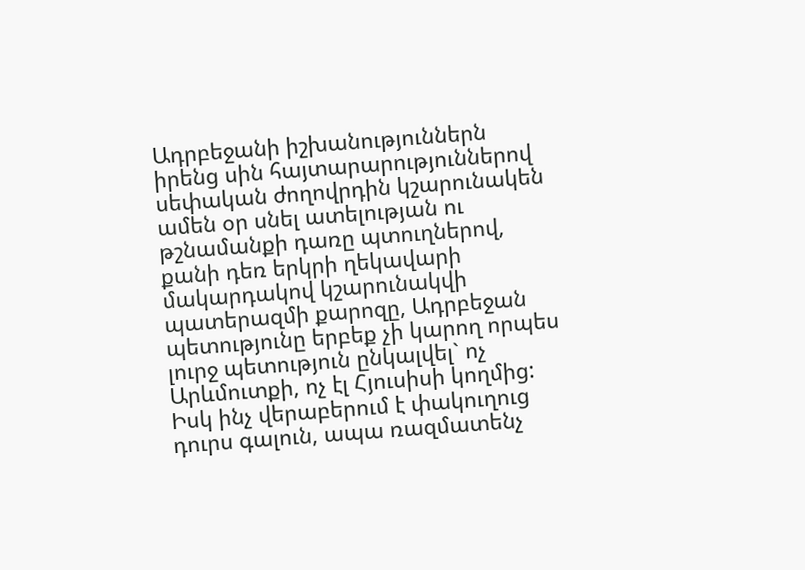Ադրբեջանի իշխանություններն իրենց սին հայտարարություններով սեփական ժողովրդին կշարունակեն ամեն օր սնել ատելության ու թշնամանքի դառը պտուղներով, քանի դեռ երկրի ղեկավարի մակարդակով կշարունակվի պատերազմի քարոզը, Ադրբեջան պետությունը երբեք չի կարող որպես լուրջ պետություն ընկալվել` ոչ Արևմուտքի, ոչ էլ Հյուսիսի կողմից:
Իսկ ինչ վերաբերում է փակուղուց դուրս գալուն, ապա ռազմատենչ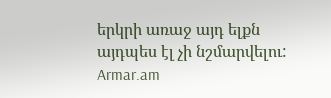երկրի առաջ այդ ելքն այդպես էլ չի նշմարվելու:
Armar.am